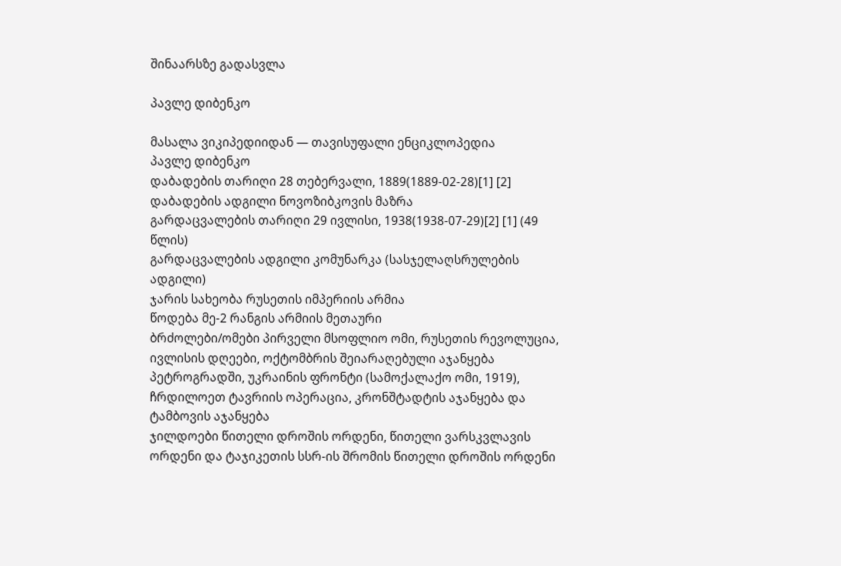შინაარსზე გადასვლა

პავლე დიბენკო

მასალა ვიკიპედიიდან — თავისუფალი ენციკლოპედია
პავლე დიბენკო
დაბადების თარიღი 28 თებერვალი, 1889(1889-02-28)[1] [2]
დაბადების ადგილი ნოვოზიბკოვის მაზრა
გარდაცვალების თარიღი 29 ივლისი, 1938(1938-07-29)[2] [1] (49 წლის)
გარდაცვალების ადგილი კომუნარკა (სასჯელაღსრულების ადგილი)
ჯარის სახეობა რუსეთის იმპერიის არმია
წოდება მე-2 რანგის არმიის მეთაური
ბრძოლები/ომები პირველი მსოფლიო ომი, რუსეთის რევოლუცია, ივლისის დღეები, ოქტომბრის შეიარაღებული აჯანყება პეტროგრადში, უკრაინის ფრონტი (სამოქალაქო ომი, 1919), ჩრდილოეთ ტავრიის ოპერაცია, კრონშტადტის აჯანყება და ტამბოვის აჯანყება
ჯილდოები წითელი დროშის ორდენი, წითელი ვარსკვლავის ორდენი და ტაჯიკეთის სსრ-ის შრომის წითელი დროშის ორდენი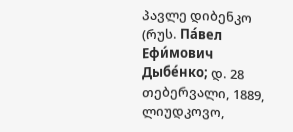პავლე დიბენკო (რუს. Па́вел Ефи́мович Дыбе́нко; დ. 28 თებერვალი, 1889, ლიუდკოვო,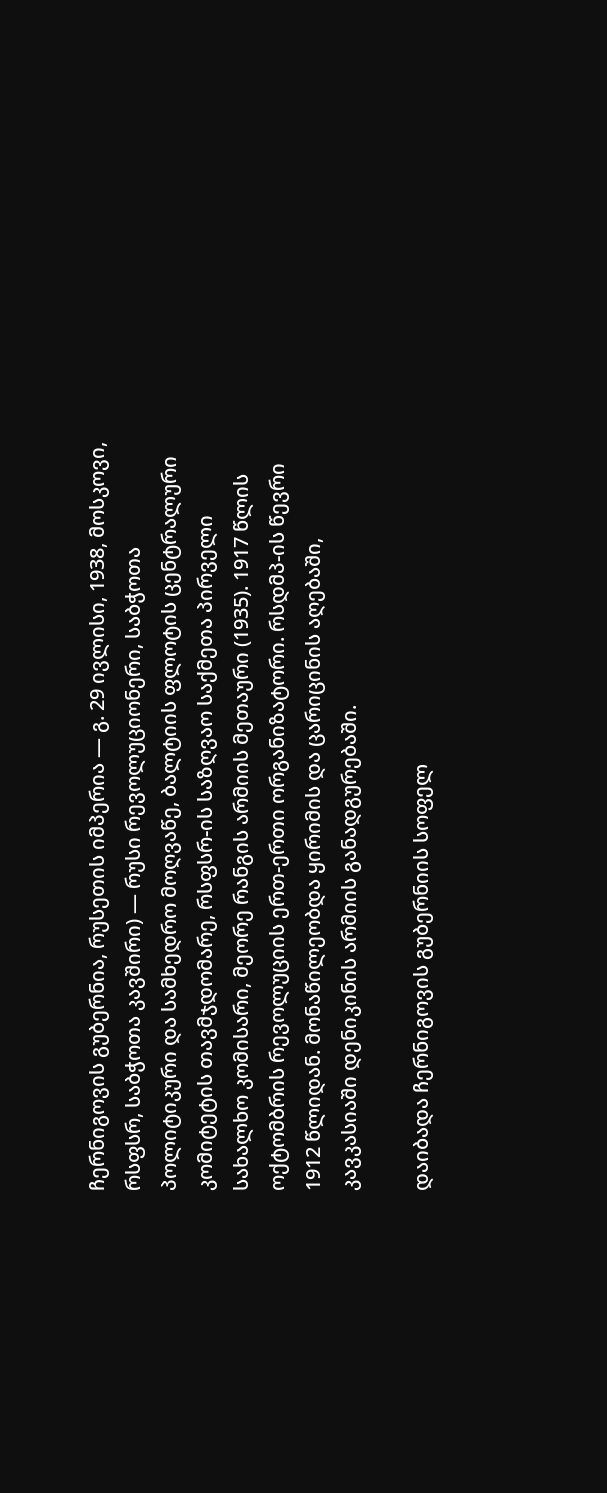ჩერნიგოვის გუბერნია, რუსეთის იმპერია — გ. 29 ივლისი, 1938, მოსკოვი, რსფსრ, საბჭოთა კავშირი) — რუსი რევოლუციონერი, საბჭოთა პოლიტიკური და სამხედრო მოღვაწე, ბალტიის ფლოტის ცენტრალური კომიტეტის თავმჯდომარე, რსფსრ-ის საზღვაო საქმეთა პირველი სახალხო კომისარი, მეორე რანგის არმიის მეთაური (1935). 1917 წლის ოქტომბრის რევოლუციის ერთ-ერთი ორგანიზატორი. რსდმპ-ის წევრი 1912 წლიდან. მონაწილეობდა ყირიმის და ცარიცინის აღებაში, კავკასიაში დენიკინის არმიის განადგურებაში.

დაიბადა ჩერნიგოვის გუბერნიის სოფელ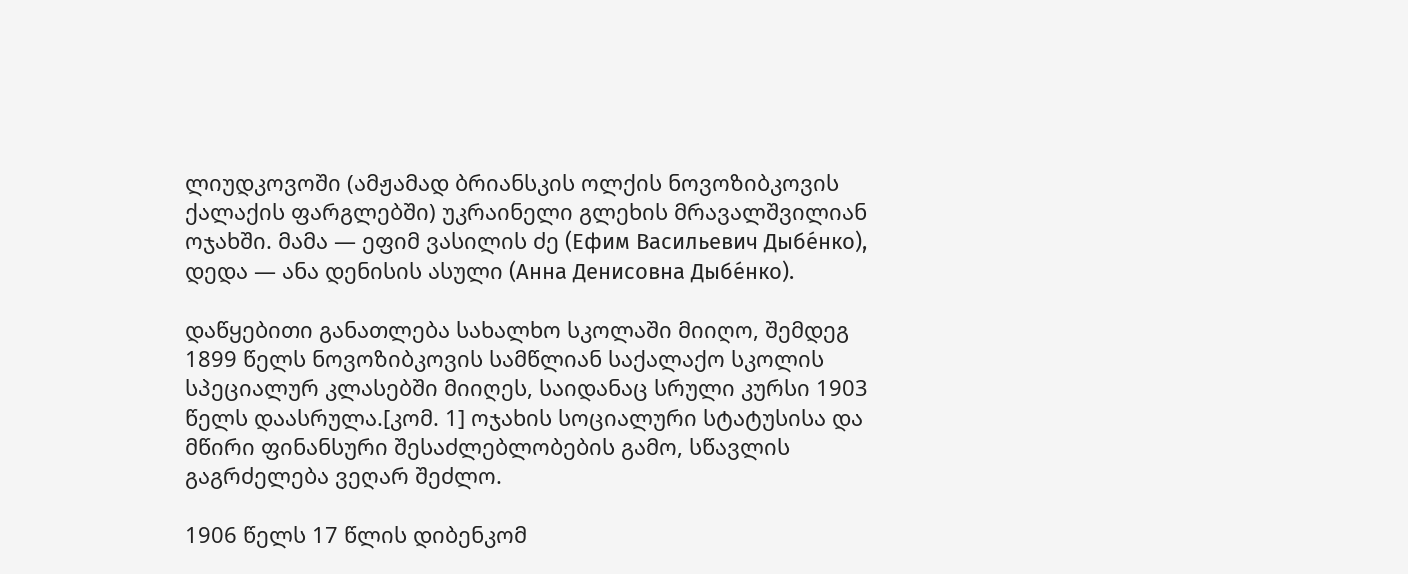ლიუდკოვოში (ამჟამად ბრიანსკის ოლქის ნოვოზიბკოვის ქალაქის ფარგლებში) უკრაინელი გლეხის მრავალშვილიან ოჯახში. მამა — ეფიმ ვასილის ძე (Ефим Васильевич Дыбе́нко), დედა — ანა დენისის ასული (Анна Денисовна Дыбе́нко).

დაწყებითი განათლება სახალხო სკოლაში მიიღო, შემდეგ 1899 წელს ნოვოზიბკოვის სამწლიან საქალაქო სკოლის სპეციალურ კლასებში მიიღეს, საიდანაც სრული კურსი 1903 წელს დაასრულა.[კომ. 1] ოჯახის სოციალური სტატუსისა და მწირი ფინანსური შესაძლებლობების გამო, სწავლის გაგრძელება ვეღარ შეძლო.

1906 წელს 17 წლის დიბენკომ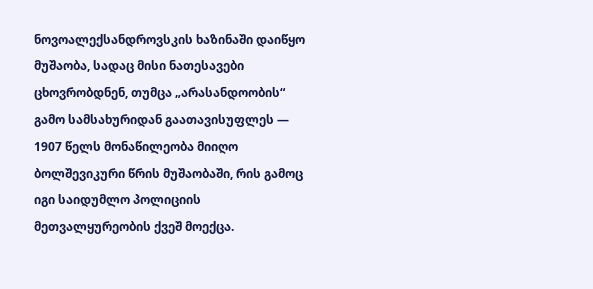ნოვოალექსანდროვსკის ხაზინაში დაიწყო მუშაობა, სადაც მისი ნათესავები ცხოვრობდნენ, თუმცა „არასანდოობის“ გამო სამსახურიდან გაათავისუფლეს — 1907 წელს მონაწილეობა მიიღო ბოლშევიკური წრის მუშაობაში, რის გამოც იგი საიდუმლო პოლიციის მეთვალყურეობის ქვეშ მოექცა.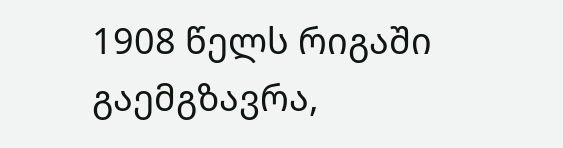1908 წელს რიგაში გაემგზავრა,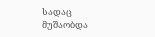სადაც მუშაობდა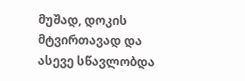მუშად, დოკის მტვირთავად და ასევე სწავლობდა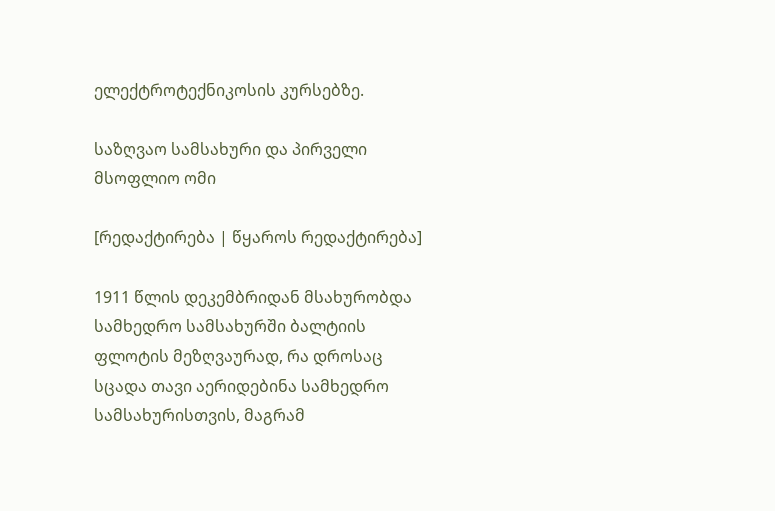ელექტროტექნიკოსის კურსებზე.

საზღვაო სამსახური და პირველი მსოფლიო ომი

[რედაქტირება | წყაროს რედაქტირება]

1911 წლის დეკემბრიდან მსახურობდა სამხედრო სამსახურში ბალტიის ფლოტის მეზღვაურად, რა დროსაც სცადა თავი აერიდებინა სამხედრო სამსახურისთვის, მაგრამ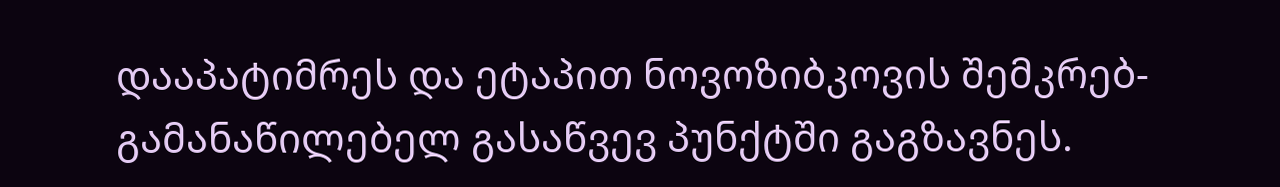დააპატიმრეს და ეტაპით ნოვოზიბკოვის შემკრებ-გამანაწილებელ გასაწვევ პუნქტში გაგზავნეს.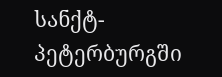სანქტ-პეტერბურგში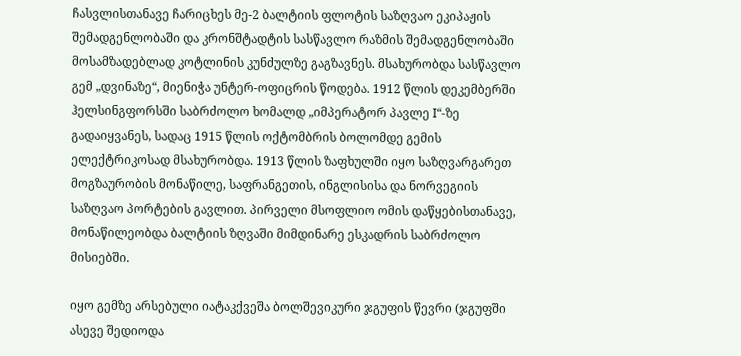ჩასვლისთანავე ჩარიცხეს მე-2 ბალტიის ფლოტის საზღვაო ეკიპაჟის შემადგენლობაში და კრონშტადტის სასწავლო რაზმის შემადგენლობაში მოსამზადებლად კოტლინის კუნძულზე გაგზავნეს. მსახურობდა სასწავლო გემ „დვინაზე“, მიენიჭა უნტერ-ოფიცრის წოდება. 1912 წლის დეკემბერში ჰელსინგფორსში საბრძოლო ხომალდ „იმპერატორ პავლე I“-ზე გადაიყვანეს, სადაც 1915 წლის ოქტომბრის ბოლომდე გემის ელექტრიკოსად მსახურობდა. 1913 წლის ზაფხულში იყო საზღვარგარეთ მოგზაურობის მონაწილე, საფრანგეთის, ინგლისისა და ნორვეგიის საზღვაო პორტების გავლით. პირველი მსოფლიო ომის დაწყებისთანავე, მონაწილეობდა ბალტიის ზღვაში მიმდინარე ესკადრის საბრძოლო მისიებში.

იყო გემზე არსებული იატაკქვეშა ბოლშევიკური ჯგუფის წევრი (ჯგუფში ასევე შედიოდა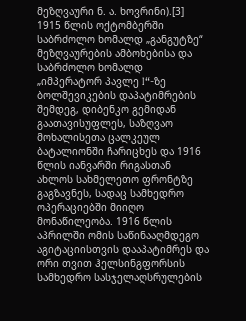მეზღვაური ნ. ა. ხოვრინი).[3] 1915 წლის ოქტომბერში საბრძოლო ხომალდ „განგუტზე“ მეზღვაურების ამბოხებისა და საბრძოლო ხომალდ „იმპერატორ პავლე I“-ზე ბოლშევიკების დაპატიმრების შემდეგ, დიბენკო გემიდან გაათავისუფლეს, საზღვაო მოხალისეთა ცალკეულ ბატალიონში ჩარიცხეს და 1916 წლის იანვარში რიგასთან ახლოს სახმელეთო ფრონტზე გაგზავნეს, სადაც სამხედრო ოპერაციებში მიიღო მონაწილეობა. 1916 წლის აპრილში ომის საწინააღმდეგო აგიტაციისთვის დააპატიმრეს და ორი თვით ჰელსინგფორსის სამხედრო სასჯელაღსრულების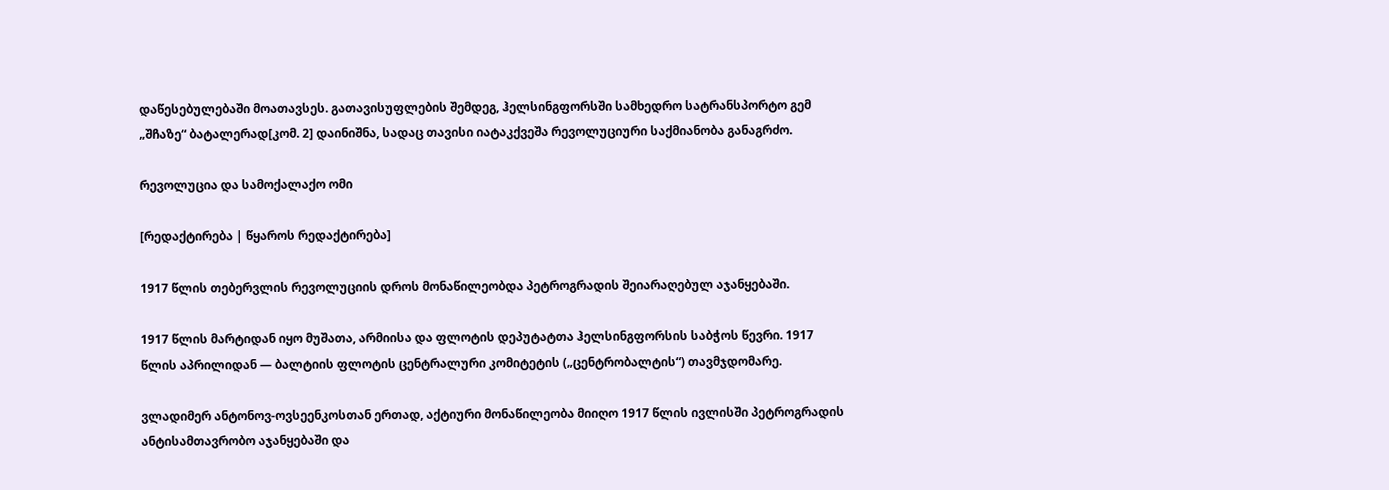დაწესებულებაში მოათავსეს. გათავისუფლების შემდეგ, ჰელსინგფორსში სამხედრო სატრანსპორტო გემ „შჩაზე“ ბატალერად[კომ. 2] დაინიშნა, სადაც თავისი იატაკქვეშა რევოლუციური საქმიანობა განაგრძო.

რევოლუცია და სამოქალაქო ომი

[რედაქტირება | წყაროს რედაქტირება]

1917 წლის თებერვლის რევოლუციის დროს მონაწილეობდა პეტროგრადის შეიარაღებულ აჯანყებაში.

1917 წლის მარტიდან იყო მუშათა, არმიისა და ფლოტის დეპუტატთა ჰელსინგფორსის საბჭოს წევრი. 1917 წლის აპრილიდან — ბალტიის ფლოტის ცენტრალური კომიტეტის („ცენტრობალტის“) თავმჯდომარე.

ვლადიმერ ანტონოვ-ოვსეენკოსთან ერთად, აქტიური მონაწილეობა მიიღო 1917 წლის ივლისში პეტროგრადის ანტისამთავრობო აჯანყებაში და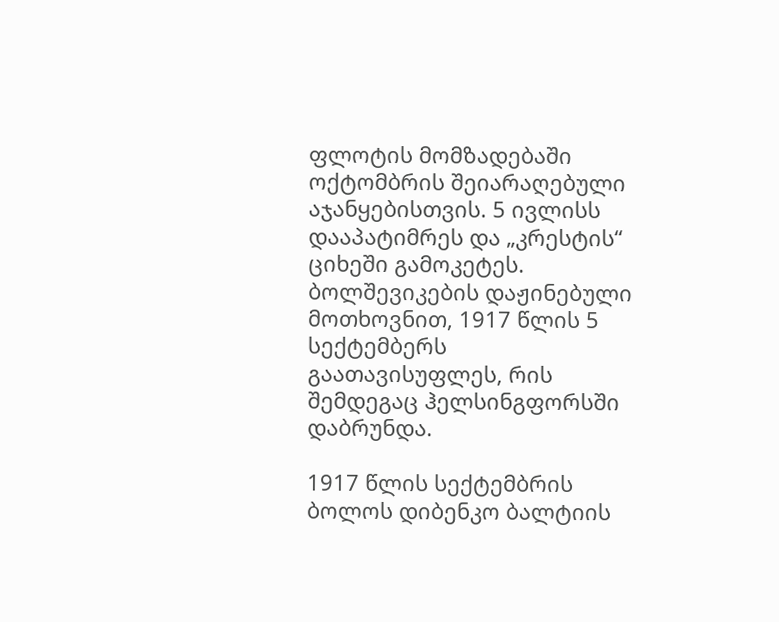ფლოტის მომზადებაში ოქტომბრის შეიარაღებული აჯანყებისთვის. 5 ივლისს დააპატიმრეს და „კრესტის“ ციხეში გამოკეტეს. ბოლშევიკების დაჟინებული მოთხოვნით, 1917 წლის 5 სექტემბერს გაათავისუფლეს, რის შემდეგაც ჰელსინგფორსში დაბრუნდა.

1917 წლის სექტემბრის ბოლოს დიბენკო ბალტიის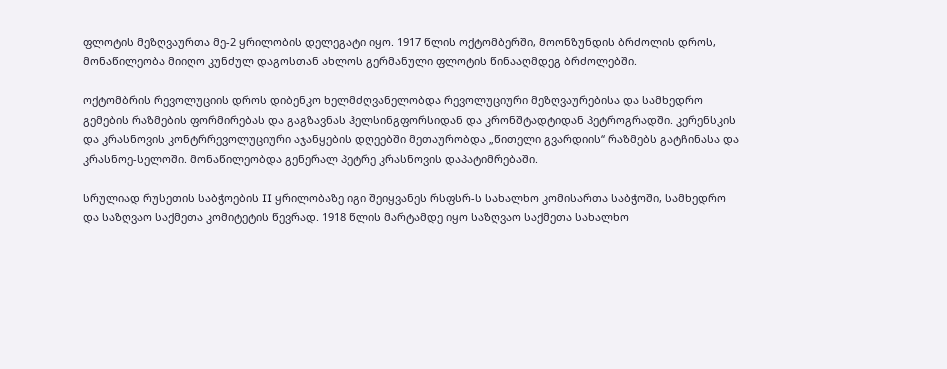ფლოტის მეზღვაურთა მე-2 ყრილობის დელეგატი იყო. 1917 წლის ოქტომბერში, მოონზუნდის ბრძოლის დროს, მონაწილეობა მიიღო კუნძულ დაგოსთან ახლოს გერმანული ფლოტის წინააღმდეგ ბრძოლებში.

ოქტომბრის რევოლუციის დროს დიბენკო ხელმძღვანელობდა რევოლუციური მეზღვაურებისა და სამხედრო გემების რაზმების ფორმირებას და გაგზავნას ჰელსინგფორსიდან და კრონშტადტიდან პეტროგრადში. კერენსკის და კრასნოვის კონტრრევოლუციური აჯანყების დღეებში მეთაურობდა „წითელი გვარდიის“ რაზმებს გატჩინასა და კრასნოე-სელოში. მონაწილეობდა გენერალ პეტრე კრასნოვის დაპატიმრებაში.

სრულიად რუსეთის საბჭოების II ყრილობაზე იგი შეიყვანეს რსფსრ-ს სახალხო კომისართა საბჭოში, სამხედრო და საზღვაო საქმეთა კომიტეტის წევრად. 1918 წლის მარტამდე იყო საზღვაო საქმეთა სახალხო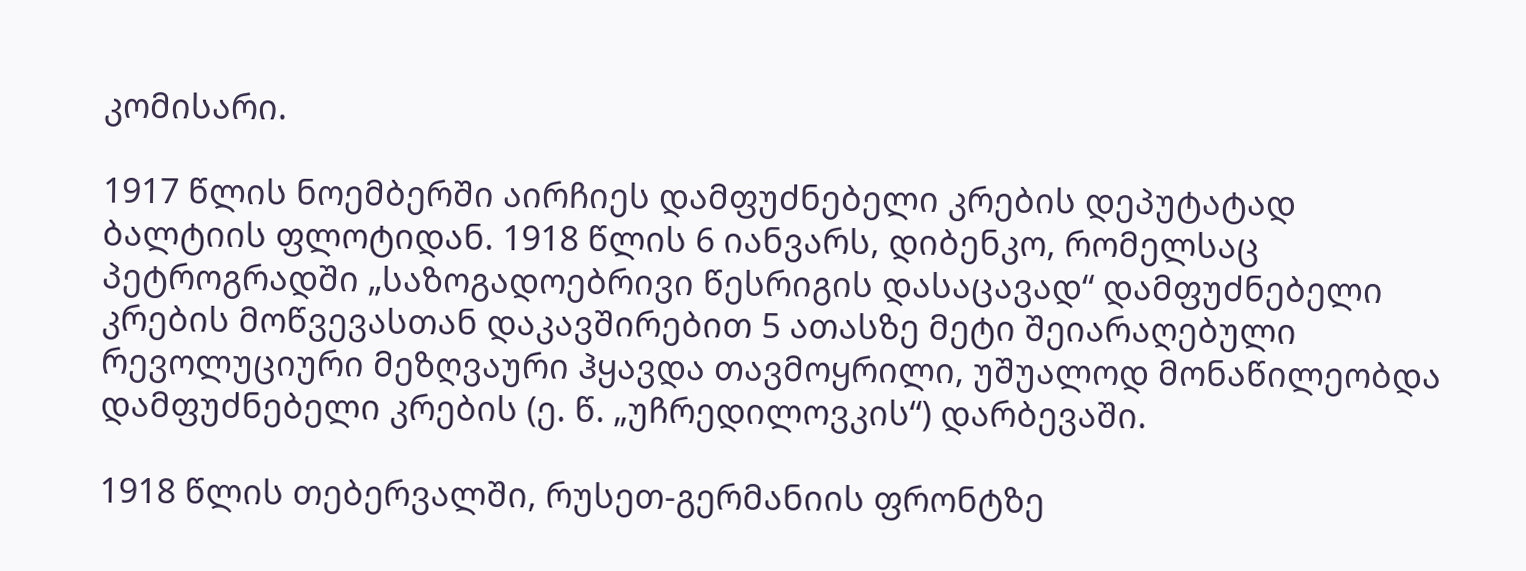კომისარი.

1917 წლის ნოემბერში აირჩიეს დამფუძნებელი კრების დეპუტატად ბალტიის ფლოტიდან. 1918 წლის 6 იანვარს, დიბენკო, რომელსაც პეტროგრადში „საზოგადოებრივი წესრიგის დასაცავად“ დამფუძნებელი კრების მოწვევასთან დაკავშირებით 5 ათასზე მეტი შეიარაღებული რევოლუციური მეზღვაური ჰყავდა თავმოყრილი, უშუალოდ მონაწილეობდა დამფუძნებელი კრების (ე. წ. „უჩრედილოვკის“) დარბევაში.

1918 წლის თებერვალში, რუსეთ-გერმანიის ფრონტზე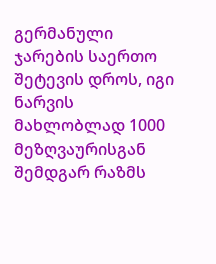გერმანული ჯარების საერთო შეტევის დროს, იგი ნარვის მახლობლად 1000 მეზღვაურისგან შემდგარ რაზმს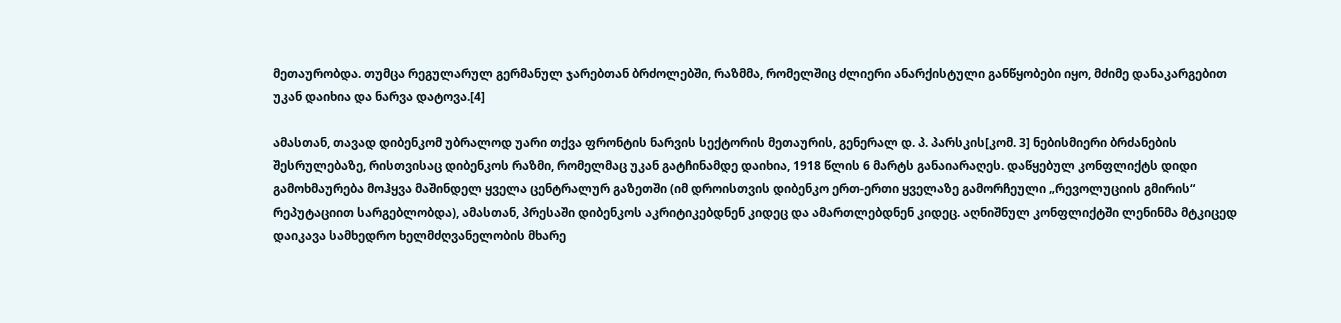მეთაურობდა. თუმცა რეგულარულ გერმანულ ჯარებთან ბრძოლებში, რაზმმა, რომელშიც ძლიერი ანარქისტული განწყობები იყო, მძიმე დანაკარგებით უკან დაიხია და ნარვა დატოვა.[4]

ამასთან, თავად დიბენკომ უბრალოდ უარი თქვა ფრონტის ნარვის სექტორის მეთაურის, გენერალ დ. პ. პარსკის[კომ. 3] ნებისმიერი ბრძანების შესრულებაზე, რისთვისაც დიბენკოს რაზმი, რომელმაც უკან გატჩინამდე დაიხია, 1918 წლის 6 მარტს განაიარაღეს. დაწყებულ კონფლიქტს დიდი გამოხმაურება მოჰყვა მაშინდელ ყველა ცენტრალურ გაზეთში (იმ დროისთვის დიბენკო ერთ-ერთი ყველაზე გამორჩეული „რევოლუციის გმირის“ რეპუტაციით სარგებლობდა), ამასთან, პრესაში დიბენკოს აკრიტიკებდნენ კიდეც და ამართლებდნენ კიდეც. აღნიშნულ კონფლიქტში ლენინმა მტკიცედ დაიკავა სამხედრო ხელმძღვანელობის მხარე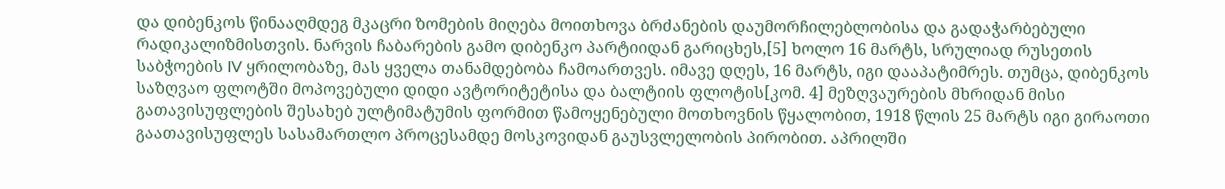და დიბენკოს წინააღმდეგ მკაცრი ზომების მიღება მოითხოვა ბრძანების დაუმორჩილებლობისა და გადაჭარბებული რადიკალიზმისთვის. ნარვის ჩაბარების გამო დიბენკო პარტიიდან გარიცხეს,[5] ხოლო 16 მარტს, სრულიად რუსეთის საბჭოების IV ყრილობაზე, მას ყველა თანამდებობა ჩამოართვეს. იმავე დღეს, 16 მარტს, იგი დააპატიმრეს. თუმცა, დიბენკოს საზღვაო ფლოტში მოპოვებული დიდი ავტორიტეტისა და ბალტიის ფლოტის[კომ. 4] მეზღვაურების მხრიდან მისი გათავისუფლების შესახებ ულტიმატუმის ფორმით წამოყენებული მოთხოვნის წყალობით, 1918 წლის 25 მარტს იგი გირაოთი გაათავისუფლეს სასამართლო პროცესამდე მოსკოვიდან გაუსვლელობის პირობით. აპრილში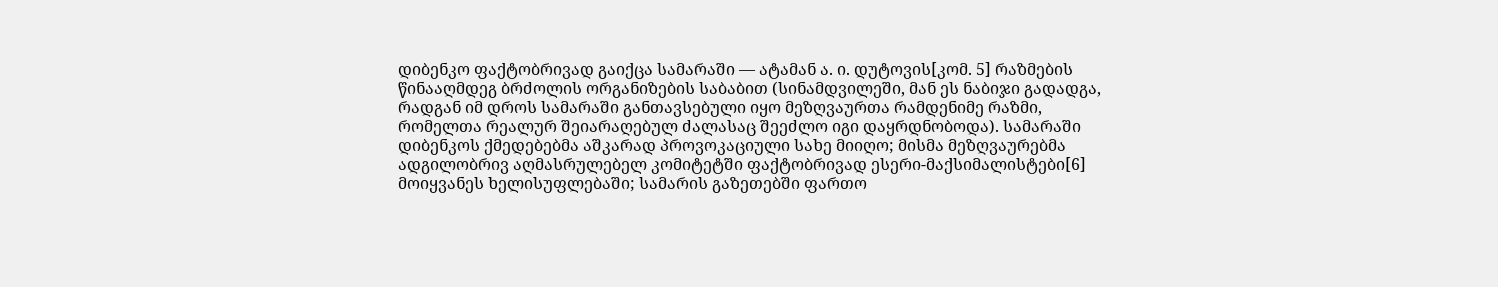დიბენკო ფაქტობრივად გაიქცა სამარაში — ატამან ა. ი. დუტოვის[კომ. 5] რაზმების წინააღმდეგ ბრძოლის ორგანიზების საბაბით (სინამდვილეში, მან ეს ნაბიჯი გადადგა, რადგან იმ დროს სამარაში განთავსებული იყო მეზღვაურთა რამდენიმე რაზმი, რომელთა რეალურ შეიარაღებულ ძალასაც შეეძლო იგი დაყრდნობოდა). სამარაში დიბენკოს ქმედებებმა აშკარად პროვოკაციული სახე მიიღო; მისმა მეზღვაურებმა ადგილობრივ აღმასრულებელ კომიტეტში ფაქტობრივად ესერი-მაქსიმალისტები[6] მოიყვანეს ხელისუფლებაში; სამარის გაზეთებში ფართო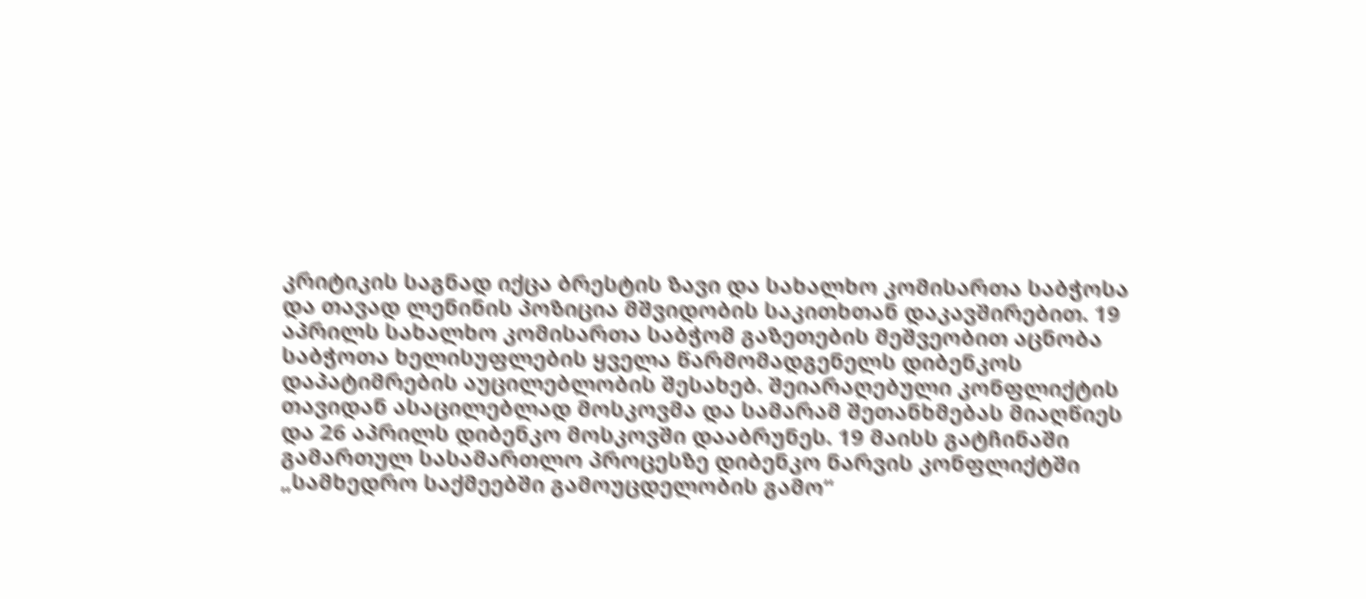კრიტიკის საგნად იქცა ბრესტის ზავი და სახალხო კომისართა საბჭოსა და თავად ლენინის პოზიცია მშვიდობის საკითხთან დაკავშირებით. 19 აპრილს სახალხო კომისართა საბჭომ გაზეთების მეშვეობით აცნობა საბჭოთა ხელისუფლების ყველა წარმომადგენელს დიბენკოს დაპატიმრების აუცილებლობის შესახებ. შეიარაღებული კონფლიქტის თავიდან ასაცილებლად მოსკოვმა და სამარამ შეთანხმებას მიაღწიეს და 26 აპრილს დიბენკო მოსკოვში დააბრუნეს. 19 მაისს გატჩინაში გამართულ სასამართლო პროცესზე დიბენკო ნარვის კონფლიქტში „სამხედრო საქმეებში გამოუცდელობის გამო“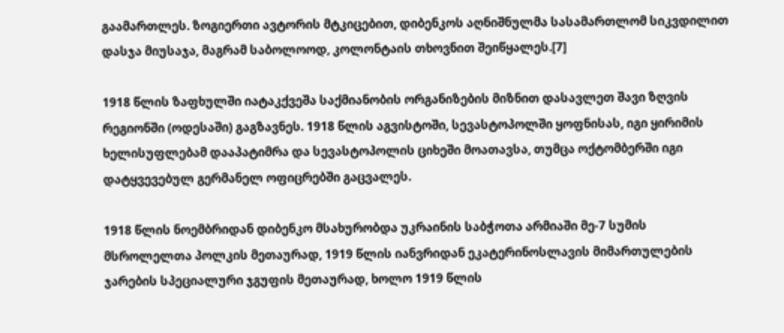გაამართლეს. ზოგიერთი ავტორის მტკიცებით, დიბენკოს აღნიშნულმა სასამართლომ სიკვდილით დასჯა მიუსაჯა, მაგრამ საბოლოოდ, კოლონტაის თხოვნით შეიწყალეს.[7]

1918 წლის ზაფხულში იატაკქვეშა საქმიანობის ორგანიზების მიზნით დასავლეთ შავი ზღვის რეგიონში (ოდესაში) გაგზავნეს. 1918 წლის აგვისტოში, სევასტოპოლში ყოფნისას, იგი ყირიმის ხელისუფლებამ დააპატიმრა და სევასტოპოლის ციხეში მოათავსა, თუმცა ოქტომბერში იგი დატყვევებულ გერმანელ ოფიცრებში გაცვალეს.

1918 წლის ნოემბრიდან დიბენკო მსახურობდა უკრაინის საბჭოთა არმიაში მე-7 სუმის მსროლელთა პოლკის მეთაურად, 1919 წლის იანვრიდან ეკატერინოსლავის მიმართულების ჯარების სპეციალური ჯგუფის მეთაურად, ხოლო 1919 წლის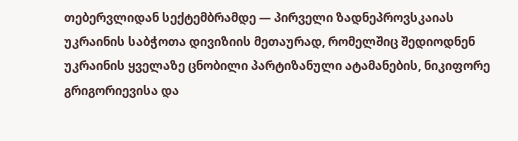თებერვლიდან სექტემბრამდე — პირველი ზადნეპროვსკაიას უკრაინის საბჭოთა დივიზიის მეთაურად, რომელშიც შედიოდნენ უკრაინის ყველაზე ცნობილი პარტიზანული ატამანების, ნიკიფორე გრიგორიევისა და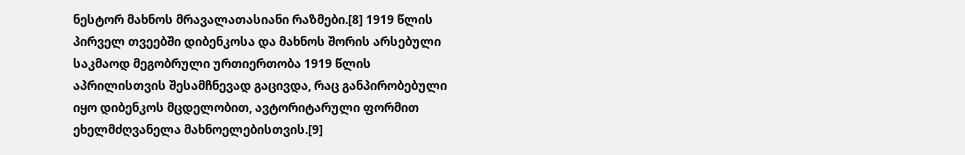ნესტორ მახნოს მრავალათასიანი რაზმები.[8] 1919 წლის პირველ თვეებში დიბენკოსა და მახნოს შორის არსებული საკმაოდ მეგობრული ურთიერთობა 1919 წლის აპრილისთვის შესამჩნევად გაცივდა, რაც განპირობებული იყო დიბენკოს მცდელობით, ავტორიტარული ფორმით ეხელმძღვანელა მახნოელებისთვის.[9]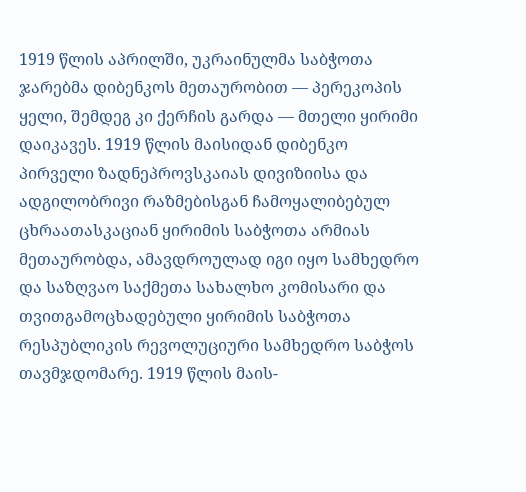1919 წლის აპრილში, უკრაინულმა საბჭოთა ჯარებმა დიბენკოს მეთაურობით — პერეკოპის ყელი, შემდეგ კი ქერჩის გარდა — მთელი ყირიმი დაიკავეს. 1919 წლის მაისიდან დიბენკო პირველი ზადნეპროვსკაიას დივიზიისა და ადგილობრივი რაზმებისგან ჩამოყალიბებულ ცხრაათასკაციან ყირიმის საბჭოთა არმიას მეთაურობდა, ამავდროულად იგი იყო სამხედრო და საზღვაო საქმეთა სახალხო კომისარი და თვითგამოცხადებული ყირიმის საბჭოთა რესპუბლიკის რევოლუციური სამხედრო საბჭოს თავმჯდომარე. 1919 წლის მაის-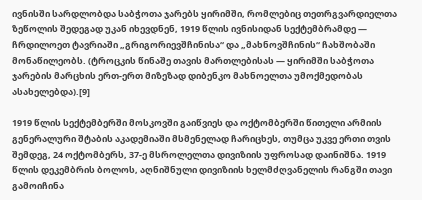ივნისში სარდლობდა საბჭოთა ჯარებს ყირიმში, რომლებიც თეთრგვარდიელთა ზეწოლის შედეგად უკან იხევდნენ, 1919 წლის ივნისიდან სექტემბრამდე — ჩრდილოეთ ტავრიაში „გრიგორიევშჩინისა“ და „მახნოვშჩინის“ ჩახშობაში მონაწილეობს. (ტროცკის წინაშე თავის მართლებისას — ყირიმში საბჭოთა ჯარების მარცხის ერთ-ერთ მიზეზად დიბენკო მახნოელთა უმოქმედობას ასახელებდა).[9]

1919 წლის სექტემბერში მოსკოვში გაიწვიეს და ოქტომბერში წითელი არმიის გენერალური შტაბის აკადემიაში მსმენელად ჩარიცხეს, თუმცა უკვე ერთი თვის შემდეგ, 24 ოქტომბერს, 37-ე მსროლელთა დივიზიის უფროსად დაინიშნა. 1919 წლის დეკემბრის ბოლოს, აღნიშნული დივიზიის ხელმძღვანელის რანგში თავი გამოიჩინა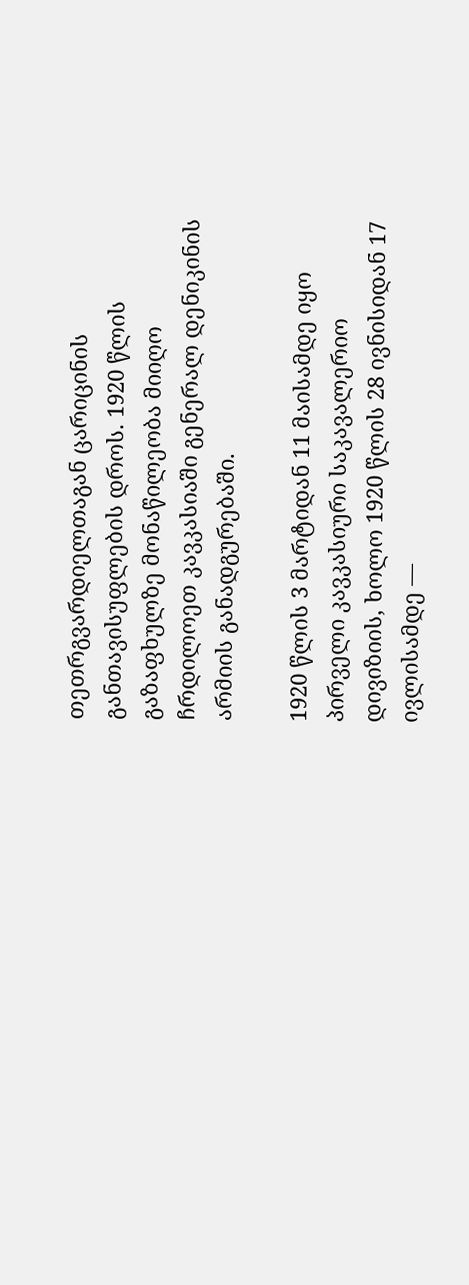თეთრგვარდიელთაგან ცარიცინის განთავისუფლების დროს. 1920 წლის გაზაფხულზე მონაწილეობა მიიღო ჩრდილოეთ კავკასიაში გენერალ დენიკინის არმიის განადგურებაში.

1920 წლის 3 მარტიდან 11 მაისამდე იყო პირველი კავკასიური საკავალერიო დივიზიის, ხოლო 1920 წლის 28 ივნისიდან 17 ივლისამდე —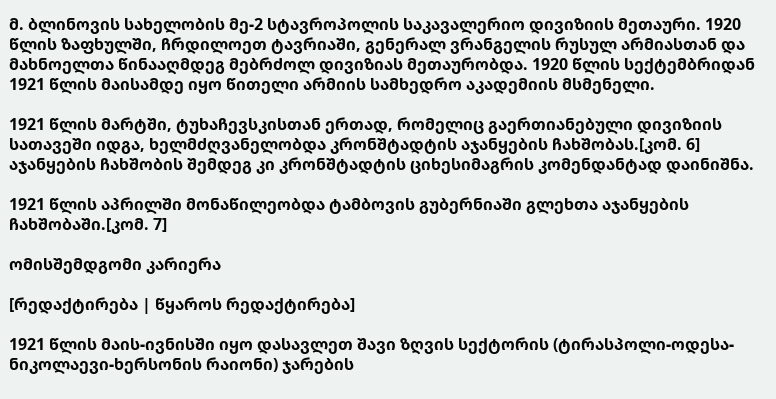მ. ბლინოვის სახელობის მე-2 სტავროპოლის საკავალერიო დივიზიის მეთაური. 1920 წლის ზაფხულში, ჩრდილოეთ ტავრიაში, გენერალ ვრანგელის რუსულ არმიასთან და მახნოელთა წინააღმდეგ მებრძოლ დივიზიას მეთაურობდა. 1920 წლის სექტემბრიდან 1921 წლის მაისამდე იყო წითელი არმიის სამხედრო აკადემიის მსმენელი.

1921 წლის მარტში, ტუხაჩევსკისთან ერთად, რომელიც გაერთიანებული დივიზიის სათავეში იდგა, ხელმძღვანელობდა კრონშტადტის აჯანყების ჩახშობას.[კომ. 6] აჯანყების ჩახშობის შემდეგ კი კრონშტადტის ციხესიმაგრის კომენდანტად დაინიშნა.

1921 წლის აპრილში მონაწილეობდა ტამბოვის გუბერნიაში გლეხთა აჯანყების ჩახშობაში.[კომ. 7]

ომისშემდგომი კარიერა

[რედაქტირება | წყაროს რედაქტირება]

1921 წლის მაის-ივნისში იყო დასავლეთ შავი ზღვის სექტორის (ტირასპოლი-ოდესა-ნიკოლაევი-ხერსონის რაიონი) ჯარების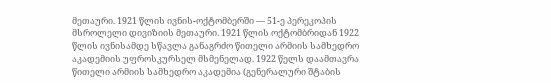მეთაური. 1921 წლის ივნის-ოქტომბერში — 51-ე პერეკოპის მსროლელი დივიზიის მეთაური. 1921 წლის ოქტომბრიდან 1922 წლის ივნისამდე სწავლა განაგრძო წითელი არმიის სამხედრო აკადემიის უფროსკურსელ მსმენელად. 1922 წელს დაამთავრა წითელი არმიის სამხედრო აკადემია (გენერალური შტაბის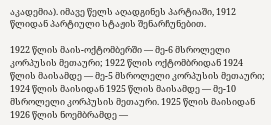აკადემია). იმავე წელს აღადგინეს პარტიაში, 1912 წლიდან პარტიული სტაჟის შენარჩუნებით.

1922 წლის მაის-ოქტომბერში — მე-6 მსროლელი კორპუსის მეთაური; 1922 წლის ოქტომბრიდან 1924 წლის მაისამდე — მე-5 მსროლელი კორპუსის მეთაური; 1924 წლის მაისიდან 1925 წლის მაისამდე — მე-10 მსროლელი კორპუსის მეთაური. 1925 წლის მაისიდან 1926 წლის ნოემბრამდე —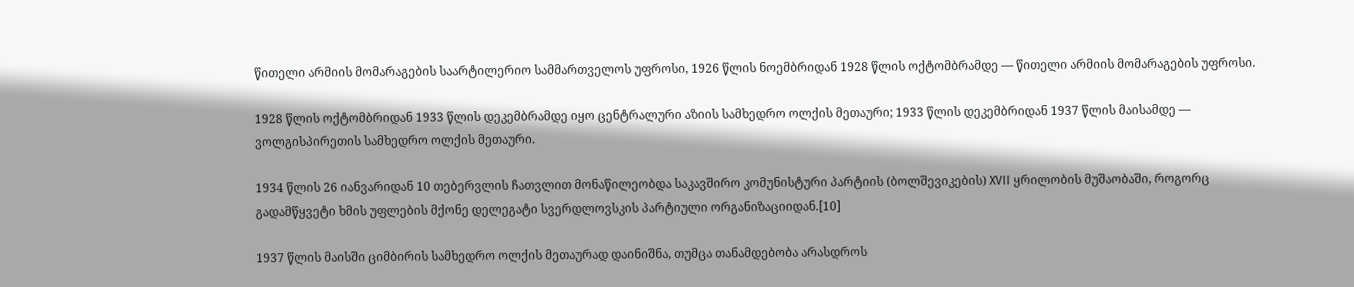წითელი არმიის მომარაგების საარტილერიო სამმართველოს უფროსი, 1926 წლის ნოემბრიდან 1928 წლის ოქტომბრამდე — წითელი არმიის მომარაგების უფროსი.

1928 წლის ოქტომბრიდან 1933 წლის დეკემბრამდე იყო ცენტრალური აზიის სამხედრო ოლქის მეთაური; 1933 წლის დეკემბრიდან 1937 წლის მაისამდე — ვოლგისპირეთის სამხედრო ოლქის მეთაური.

1934 წლის 26 იანვარიდან 10 თებერვლის ჩათვლით მონაწილეობდა საკავშირო კომუნისტური პარტიის (ბოლშევიკების) XVII ყრილობის მუშაობაში, როგორც გადამწყვეტი ხმის უფლების მქონე დელეგატი სვერდლოვსკის პარტიული ორგანიზაციიდან.[10]

1937 წლის მაისში ციმბირის სამხედრო ოლქის მეთაურად დაინიშნა, თუმცა თანამდებობა არასდროს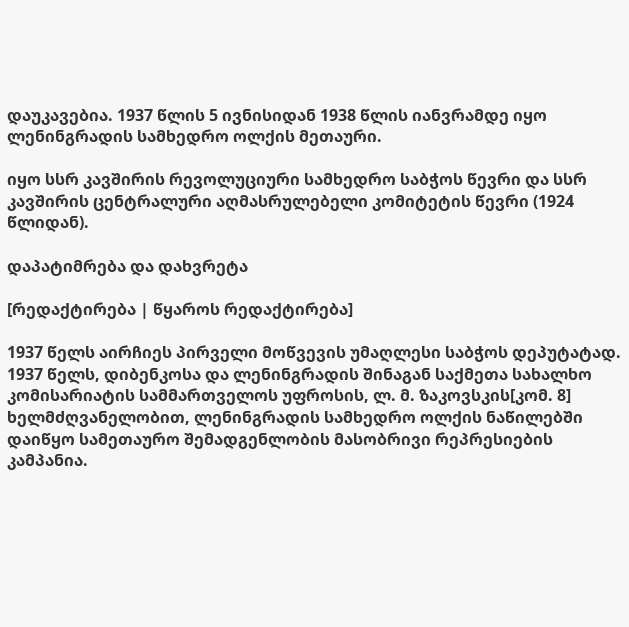დაუკავებია. 1937 წლის 5 ივნისიდან 1938 წლის იანვრამდე იყო ლენინგრადის სამხედრო ოლქის მეთაური.

იყო სსრ კავშირის რევოლუციური სამხედრო საბჭოს წევრი და სსრ კავშირის ცენტრალური აღმასრულებელი კომიტეტის წევრი (1924 წლიდან).

დაპატიმრება და დახვრეტა

[რედაქტირება | წყაროს რედაქტირება]

1937 წელს აირჩიეს პირველი მოწვევის უმაღლესი საბჭოს დეპუტატად. 1937 წელს, დიბენკოსა და ლენინგრადის შინაგან საქმეთა სახალხო კომისარიატის სამმართველოს უფროსის, ლ. მ. ზაკოვსკის[კომ. 8] ხელმძღვანელობით, ლენინგრადის სამხედრო ოლქის ნაწილებში დაიწყო სამეთაურო შემადგენლობის მასობრივი რეპრესიების კამპანია.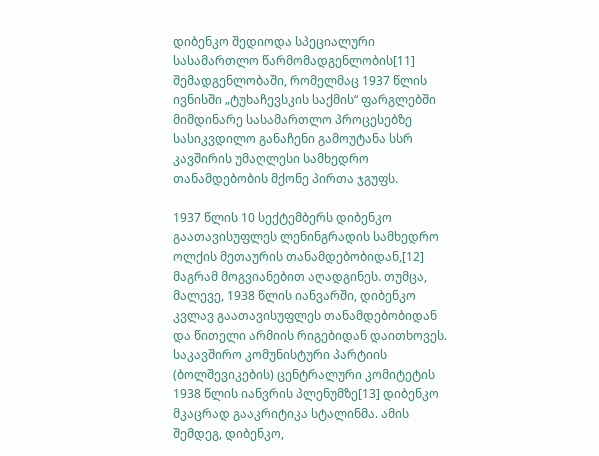დიბენკო შედიოდა სპეციალური სასამართლო წარმომადგენლობის[11] შემადგენლობაში, რომელმაც 1937 წლის ივნისში „ტუხაჩევსკის საქმის“ ფარგლებში მიმდინარე სასამართლო პროცესებზე სასიკვდილო განაჩენი გამოუტანა სსრ კავშირის უმაღლესი სამხედრო თანამდებობის მქონე პირთა ჯგუფს.

1937 წლის 10 სექტემბერს დიბენკო გაათავისუფლეს ლენინგრადის სამხედრო ოლქის მეთაურის თანამდებობიდან,[12] მაგრამ მოგვიანებით აღადგინეს. თუმცა, მალევე, 1938 წლის იანვარში, დიბენკო კვლავ გაათავისუფლეს თანამდებობიდან და წითელი არმიის რიგებიდან დაითხოვეს. საკავშირო კომუნისტური პარტიის (ბოლშევიკების) ცენტრალური კომიტეტის 1938 წლის იანვრის პლენუმზე[13] დიბენკო მკაცრად გააკრიტიკა სტალინმა. ამის შემდეგ, დიბენკო,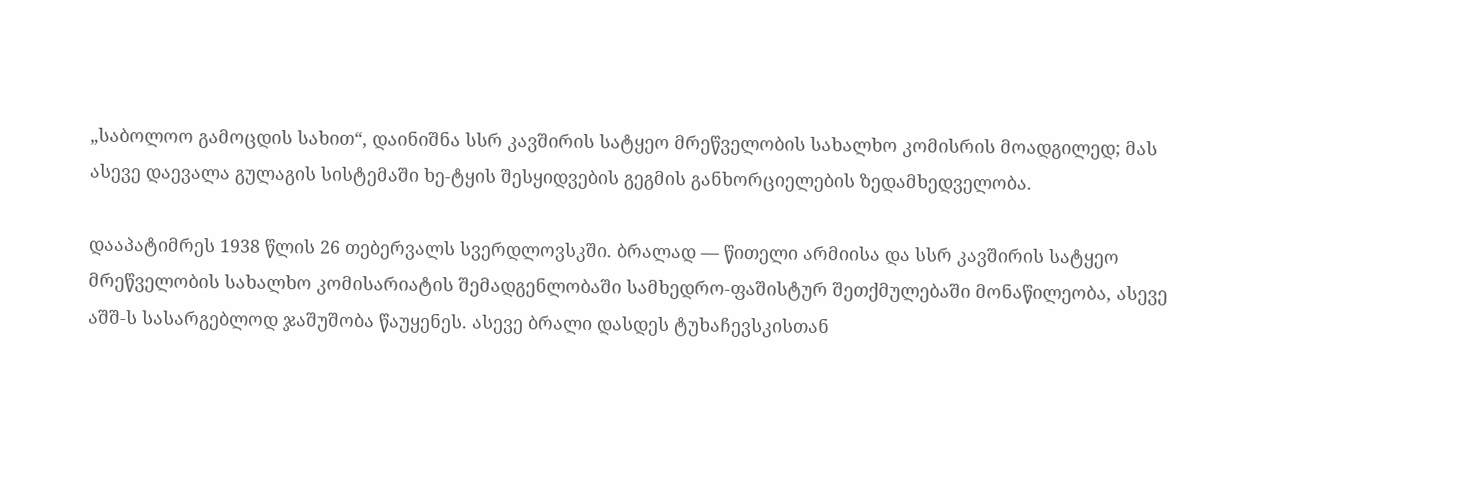„საბოლოო გამოცდის სახით“, დაინიშნა სსრ კავშირის სატყეო მრეწველობის სახალხო კომისრის მოადგილედ; მას ასევე დაევალა გულაგის სისტემაში ხე-ტყის შესყიდვების გეგმის განხორციელების ზედამხედველობა.

დააპატიმრეს 1938 წლის 26 თებერვალს სვერდლოვსკში. ბრალად — წითელი არმიისა და სსრ კავშირის სატყეო მრეწველობის სახალხო კომისარიატის შემადგენლობაში სამხედრო-ფაშისტურ შეთქმულებაში მონაწილეობა, ასევე აშშ-ს სასარგებლოდ ჯაშუშობა წაუყენეს. ასევე ბრალი დასდეს ტუხაჩევსკისთან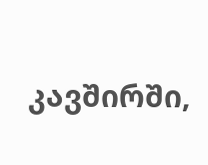კავშირში,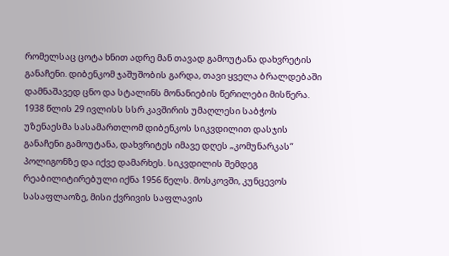რომელსაც ცოტა ხნით ადრე მან თავად გამოუტანა დახვრეტის განაჩენი. დიბენკომ ჯაშუშობის გარდა, თავი ყველა ბრალდებაში დამნაშავედ ცნო და სტალინს მონანიების წერილები მისწერა. 1938 წლის 29 ივლისს სსრ კავშირის უმაღლესი საბჭოს უზენაესმა სასამართლომ დიბენკოს სიკვდილით დასჯის განაჩენი გამოუტანა, დახვრიტეს იმავე დღეს „კომუნარკას“ პოლიგონზე და იქვე დამარხეს. სიკვდილის შემდეგ რეაბილიტირებული იქნა 1956 წელს. მოსკოვში, კუნცევოს სასაფლაოზე, მისი ქვრივის საფლავის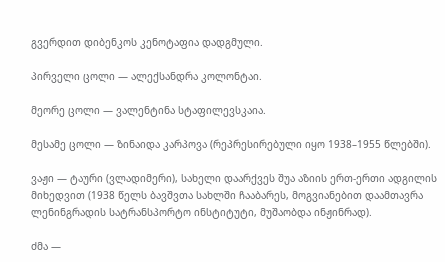გვერდით დიბენკოს კენოტაფია დადგმული.

პირველი ცოლი — ალექსანდრა კოლონტაი.

მეორე ცოლი — ვალენტინა სტაფილევსკაია.

მესამე ცოლი — ზინაიდა კარპოვა (რეპრესირებული იყო 1938–1955 წლებში).

ვაჟი — ტაური (ვლადიმერი), სახელი დაარქვეს შუა აზიის ერთ-ერთი ადგილის მიხედვით (1938 წელს ბავშვთა სახლში ჩააბარეს, მოგვიანებით დაამთავრა ლენინგრადის სატრანსპორტო ინსტიტუტი, მუშაობდა ინჟინრად).

ძმა —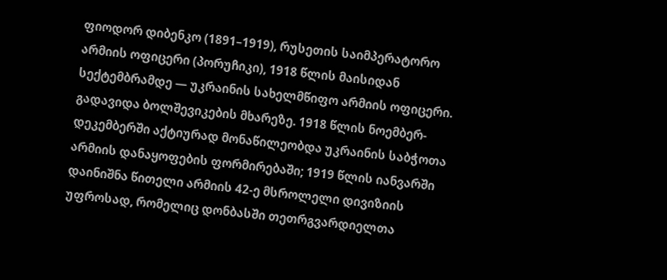ფიოდორ დიბენკო (1891–1919), რუსეთის საიმპერატორო არმიის ოფიცერი (პორუჩიკი), 1918 წლის მაისიდან სექტემბრამდე — უკრაინის სახელმწიფო არმიის ოფიცერი. გადავიდა ბოლშევიკების მხარეზე. 1918 წლის ნოემბერ-დეკემბერში აქტიურად მონაწილეობდა უკრაინის საბჭოთა არმიის დანაყოფების ფორმირებაში; 1919 წლის იანვარში დაინიშნა წითელი არმიის 42-ე მსროლელი დივიზიის უფროსად, რომელიც დონბასში თეთრგვარდიელთა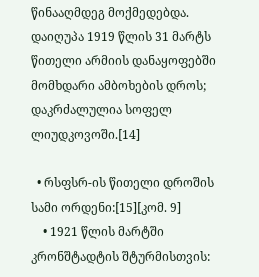წინააღმდეგ მოქმედებდა. დაიღუპა 1919 წლის 31 მარტს წითელი არმიის დანაყოფებში მომხდარი ამბოხების დროს; დაკრძალულია სოფელ ლიუდკოვოში.[14]

  • რსფსრ-ის წითელი დროშის სამი ორდენი:[15][კომ. 9]
    • 1921 წლის მარტში კრონშტადტის შტურმისთვის: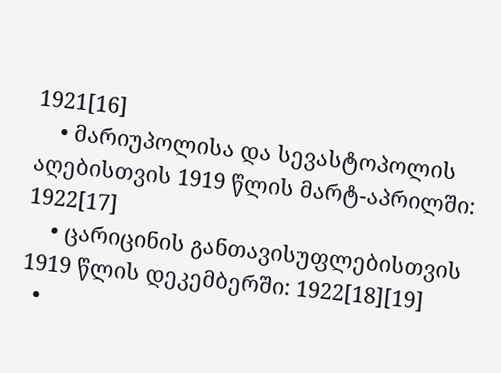1921[16]
    • მარიუპოლისა და სევასტოპოლის აღებისთვის 1919 წლის მარტ-აპრილში: 1922[17]
    • ცარიცინის განთავისუფლებისთვის 1919 წლის დეკემბერში: 1922[18][19]
  •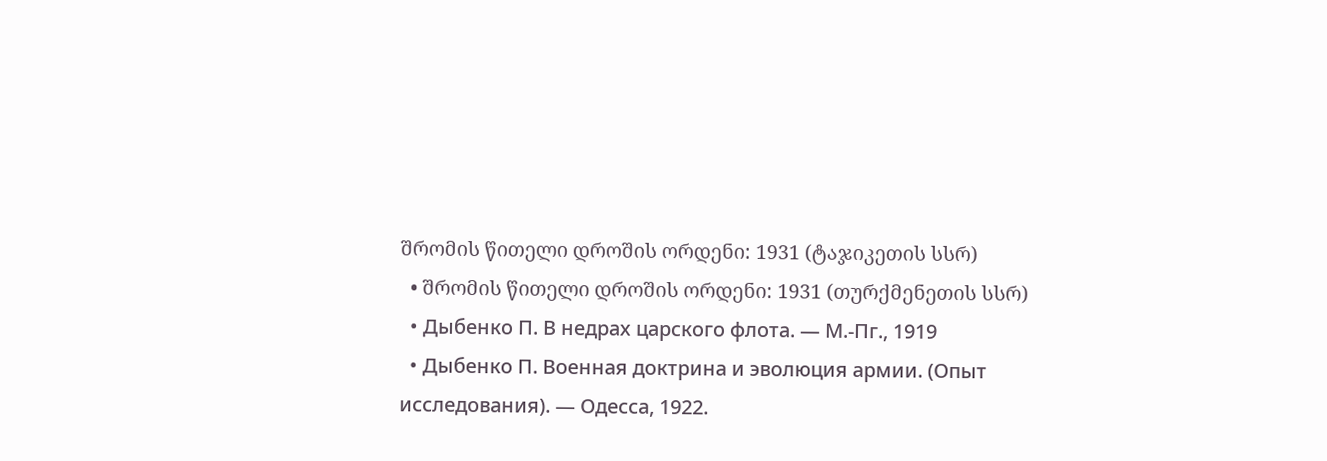შრომის წითელი დროშის ორდენი: 1931 (ტაჯიკეთის სსრ)
  • შრომის წითელი დროშის ორდენი: 1931 (თურქმენეთის სსრ)
  • Дыбенко П. В недрах царского флота. — М.-Пг., 1919
  • Дыбенко П. Военная доктрина и эволюция армии. (Опыт исследования). — Одесса, 1922.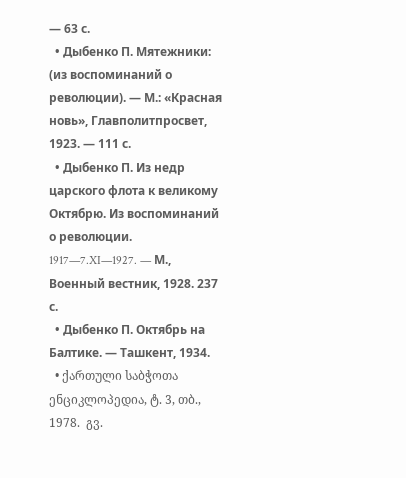— 63 с.
  • Дыбенко П. Мятежники: (из воспоминаний о революции). — М.: «Красная новь», Главполитпросвет, 1923. — 111 с.
  • Дыбенко П. Из недр царского флота к великому Октябрю. Из воспоминаний о революции. 1917—7.XI—1927. — М., Военный вестник, 1928. 237 с.
  • Дыбенко П. Октябрь на Балтике. — Ташкент, 1934.
  • ქართული საბჭოთა ენციკლოპედია, ტ. 3, თბ., 1978.  გვ.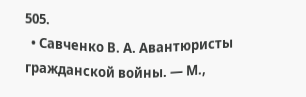505.
  • Савченко В. А. Авантюристы гражданской войны. — М.,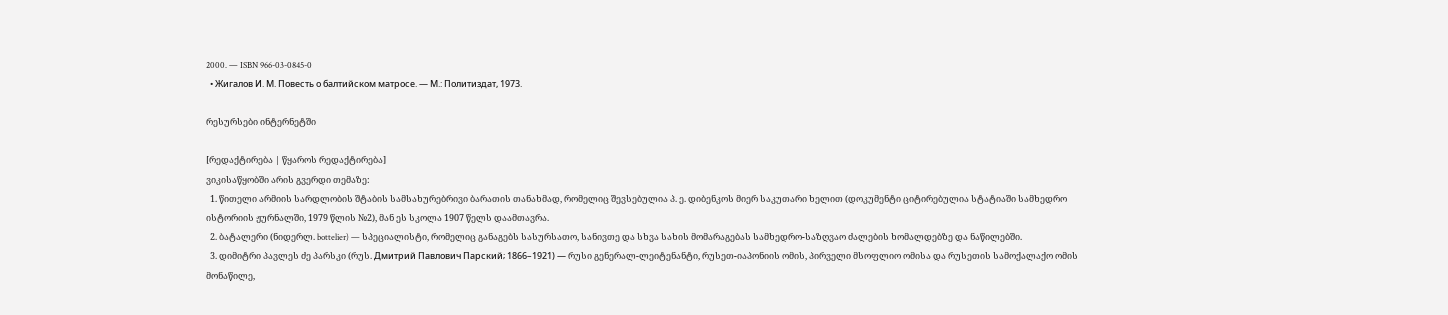2000. — ISBN 966-03-0845-0
  • Жигалов И. М. Повесть о балтийском матросе. — М.: Политиздат, 1973.

რესურსები ინტერნეტში

[რედაქტირება | წყაროს რედაქტირება]
ვიკისაწყობში არის გვერდი თემაზე:
  1. წითელი არმიის სარდლობის შტაბის სამსახურებრივი ბარათის თანახმად, რომელიც შევსებულია პ. ე. დიბენკოს მიერ საკუთარი ხელით (დოკუმენტი ციტირებულია სტატიაში სამხედრო ისტორიის ჟურნალში, 1979 წლის №2), მან ეს სკოლა 1907 წელს დაამთავრა.
  2. ბატალერი (ნიდერლ. bottelier) — სპეციალისტი, რომელიც განაგებს სასურსათო, სანივთე და სხვა სახის მომარაგებას სამხედრო-საზღვაო ძალების ხომალდებზე და ნაწილებში.
  3. დიმიტრი პავლეს ძე პარსკი (რუს. Дмитрий Павлович Парский; 1866–1921) — რუსი გენერალ-ლეიტენანტი, რუსეთ-იაპონიის ომის, პირველი მსოფლიო ომისა და რუსეთის სამოქალაქო ომის მონაწილე,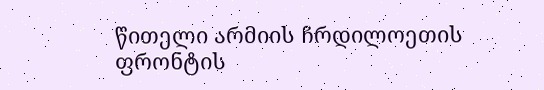წითელი არმიის ჩრდილოეთის ფრონტის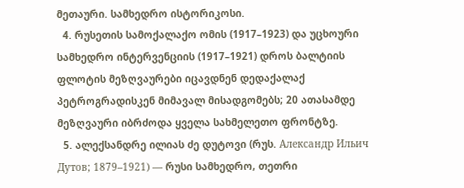მეთაური. სამხედრო ისტორიკოსი.
  4. რუსეთის სამოქალაქო ომის (1917–1923) და უცხოური სამხედრო ინტერვენციის (1917–1921) დროს ბალტიის ფლოტის მეზღვაურები იცავდნენ დედაქალაქ პეტროგრადისკენ მიმავალ მისადგომებს; 20 ათასამდე მეზღვაური იბრძოდა ყველა სახმელეთო ფრონტზე.
  5. ალექსანდრე ილიას ძე დუტოვი (რუს. Александр Ильич Дутов; 1879–1921) — რუსი სამხედრო, თეთრი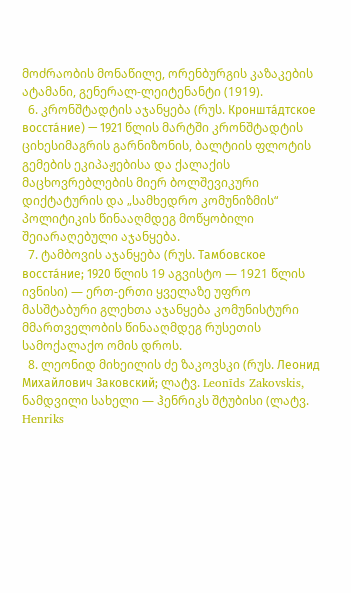მოძრაობის მონაწილე, ორენბურგის კაზაკების ატამანი, გენერალ-ლეიტენანტი (1919).
  6. კრონშტადტის აჯანყება (რუს. Кроншта́дтское восста́ние) — 1921 წლის მარტში კრონშტადტის ციხესიმაგრის გარნიზონის, ბალტიის ფლოტის გემების ეკიპაჟებისა და ქალაქის მაცხოვრებლების მიერ ბოლშევიკური დიქტატურის და „სამხედრო კომუნიზმის“ პოლიტიკის წინააღმდეგ მოწყობილი შეიარაღებული აჯანყება.
  7. ტამბოვის აჯანყება (რუს. Тамбовское восста́ние; 1920 წლის 19 აგვისტო — 1921 წლის ივნისი) — ერთ-ერთი ყველაზე უფრო მასშტაბური გლეხთა აჯანყება კომუნისტური მმართველობის წინააღმდეგ რუსეთის სამოქალაქო ომის დროს.
  8. ლეონიდ მიხეილის ძე ზაკოვსკი (რუს. Леонид Михайлович Заковский; ლატვ. Leonīds Zakovskis, ნამდვილი სახელი — ჰენრიკს შტუბისი (ლატვ. Henriks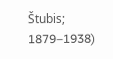Štubis; 1879–1938)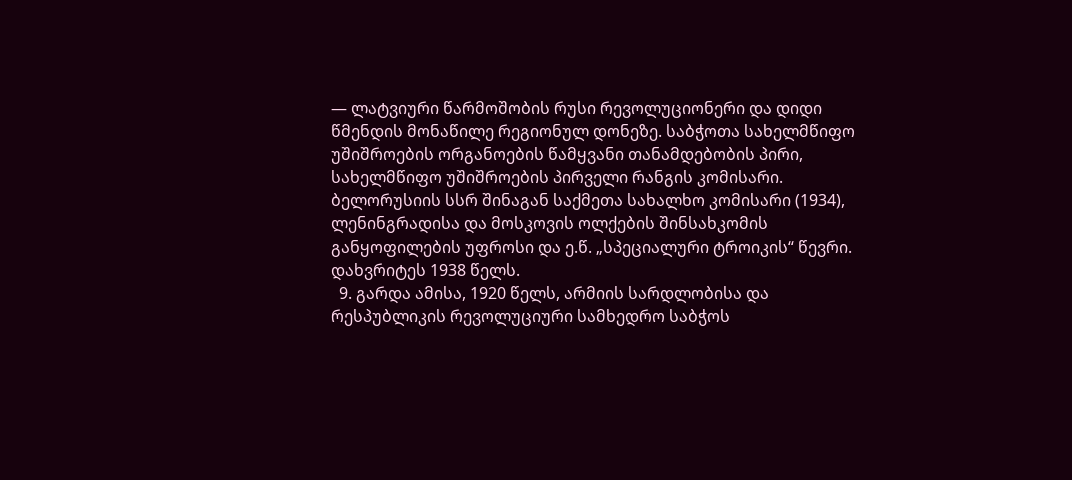— ლატვიური წარმოშობის რუსი რევოლუციონერი და დიდი წმენდის მონაწილე რეგიონულ დონეზე. საბჭოთა სახელმწიფო უშიშროების ორგანოების წამყვანი თანამდებობის პირი, სახელმწიფო უშიშროების პირველი რანგის კომისარი. ბელორუსიის სსრ შინაგან საქმეთა სახალხო კომისარი (1934), ლენინგრადისა და მოსკოვის ოლქების შინსახკომის განყოფილების უფროსი და ე.წ. „სპეციალური ტროიკის“ წევრი. დახვრიტეს 1938 წელს.
  9. გარდა ამისა, 1920 წელს, არმიის სარდლობისა და რესპუბლიკის რევოლუციური სამხედრო საბჭოს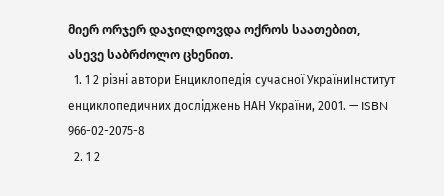მიერ ორჯერ დაჯილდოვდა ოქროს საათებით, ასევე საბრძოლო ცხენით.
  1. 1 2 різні автори Енциклопедія сучасної УкраїниІнститут енциклопедичних досліджень НАН України, 2001. — ISBN 966-02-2075-8
  2. 1 2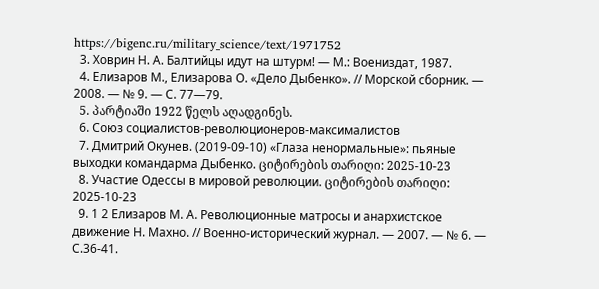https://bigenc.ru/military_science/text/1971752
  3. Ховрин Н. А. Балтийцы идут на штурм! — М.: Воениздат, 1987.
  4. Елизаров М., Елизарова О. «Дело Дыбенко». // Морской сборник. — 2008. — № 9. — С. 77—79.
  5. პარტიაში 1922 წელს აღადგინეს.
  6. Союз социалистов-революционеров-максималистов
  7. Дмитрий Окунев. (2019-09-10) «Глаза ненормальные»: пьяные выходки командарма Дыбенко. ციტირების თარიღი: 2025-10-23
  8. Участие Одессы в мировой революции. ციტირების თარიღი: 2025-10-23
  9. 1 2 Елизаров М. А. Революционные матросы и анархистское движение Н. Махно. // Военно-исторический журнал. — 2007. — № 6. — С.36-41.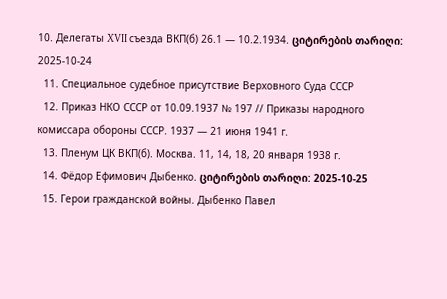10. Делегаты XVII съезда ВКП(б) 26.1 — 10.2.1934. ციტირების თარიღი: 2025-10-24
  11. Специальное судебное присутствие Верховного Суда СССР
  12. Приказ НКО СССР от 10.09.1937 № 197 // Приказы народного комиссара обороны СССР. 1937 — 21 июня 1941 г.
  13. Пленум ЦК ВКП(б). Москва. 11, 14, 18, 20 января 1938 г.
  14. Фёдор Ефимович Дыбенко. ციტირების თარიღი: 2025-10-25
  15. Герои гражданской войны. Дыбенко Павел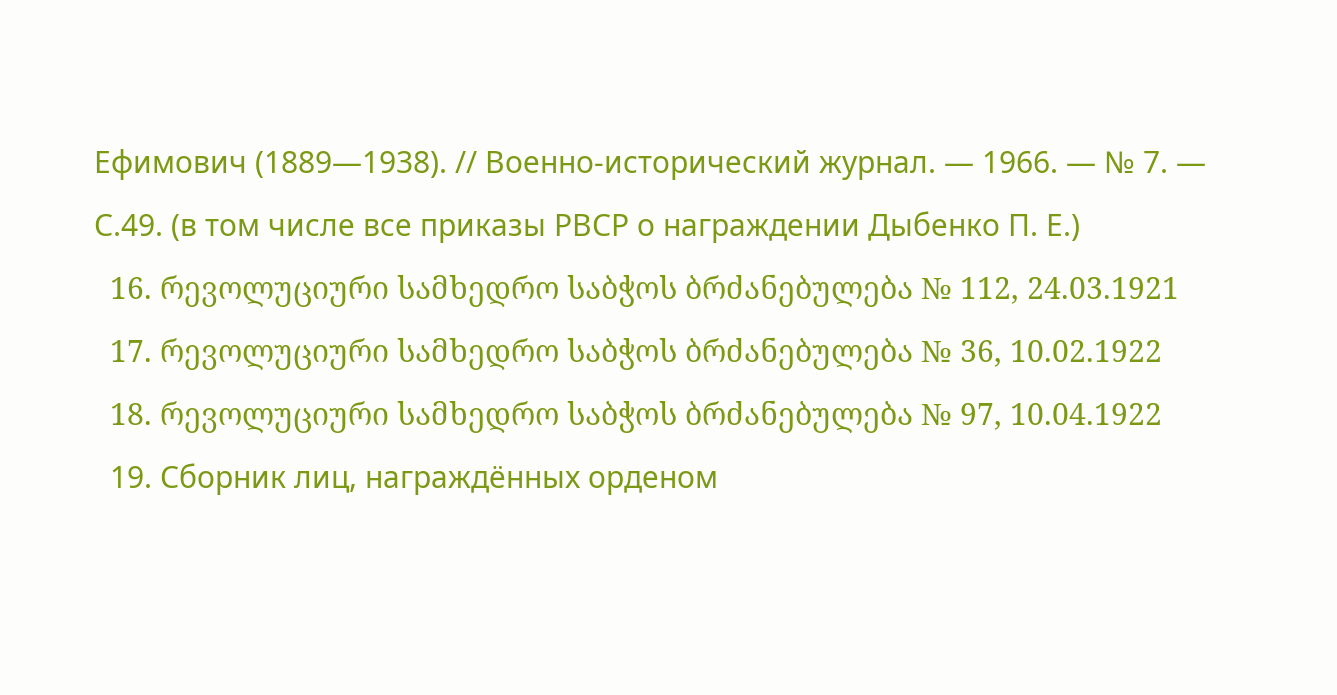Ефимович (1889—1938). // Военно-исторический журнал. — 1966. — № 7. — С.49. (в том числе все приказы РВСР о награждении Дыбенко П. Е.)
  16. რევოლუციური სამხედრო საბჭოს ბრძანებულება № 112, 24.03.1921
  17. რევოლუციური სამხედრო საბჭოს ბრძანებულება № 36, 10.02.1922
  18. რევოლუციური სამხედრო საბჭოს ბრძანებულება № 97, 10.04.1922
  19. Сборник лиц, награждённых орденом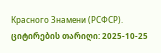Красного Знамени (РСФСР). ციტირების თარიღი: 2025-10-25